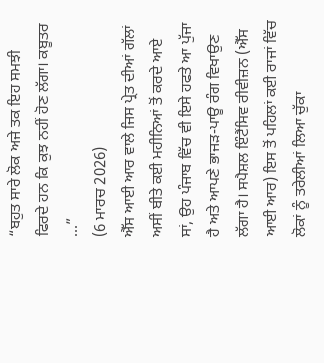“ਬਹੁਤ ਸਾਰੇ ਲੋਕ ਅਜੇ ਤਕ ਇਹ ਸਮਝੀ ਫਿਰਦੇ ਹਨ ਕਿ ਕੁਝ ਨਹੀਂ ਹੋਣ ਲੱਗਾ। ਕਬੂਤਰ ...”
(6 ਮਾਰਚ 2026)
ਐੱਸ ਆਈ ਆਰ ਵਾਲੇ ਜਿਸ ਪ੍ਰੇਤ ਦੀਆਂ ਗੱਲਾਂ ਅਸੀਂ ਬੀਤੇ ਕਈ ਮਹੀਨਿਆਂ ਤੋਂ ਕਰਦੇ ਆਏ ਸਾਂ, ਉਹ ਪੰਜਾਬ ਵਿੱਚ ਵੀ ਇਸੇ ਹਫਤੇ ਆ ਪੁੱਜਾ ਹੈ ਅਤੇ ਆਪਣੇ ਭਾਜੜ-ਪਾਊ ਰੰਗ ਵਿਖਾਉਣ ਲੱਗਾ ਹੈ। ਸਪੈਸ਼ਲ ਇੰਟੈਂਸਿਵ ਰੀਵੀਜ਼ਨ (ਐੱਸ ਆਈ ਆਰ) ਇਸ ਤੋਂ ਪਹਿਲਾਂ ਕਈ ਰਾਜਾਂ ਵਿੱਚ ਲੋਕਾਂ ਨੂੰ ਤਰੇਲੀਆਂ ਲਿਆ ਚੁੱਕਾ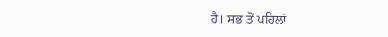ਹੈ। ਸਭ ਤੋਂ ਪਹਿਲਾਂ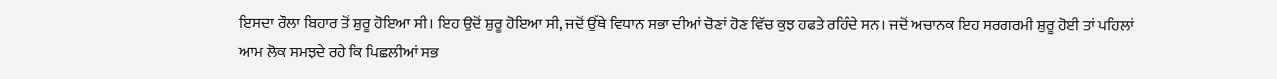ਇਸਦਾ ਰੌਲਾ ਬਿਹਾਰ ਤੋਂ ਸ਼ੁਰੂ ਹੋਇਆ ਸੀ। ਇਹ ਉਦੋਂ ਸ਼ੁਰੂ ਹੋਇਆ ਸੀ, ਜਦੋਂ ਉੱਥੇ ਵਿਧਾਨ ਸਭਾ ਦੀਆਂ ਚੋਣਾਂ ਹੋਣ ਵਿੱਚ ਕੁਝ ਹਫਤੇ ਰਹਿੰਦੇ ਸਨ। ਜਦੋਂ ਅਚਾਨਕ ਇਹ ਸਰਗਰਮੀ ਸ਼ੁਰੂ ਹੋਈ ਤਾਂ ਪਹਿਲਾਂ ਆਮ ਲੋਕ ਸਮਝਦੇ ਰਹੇ ਕਿ ਪਿਛਲੀਆਂ ਸਭ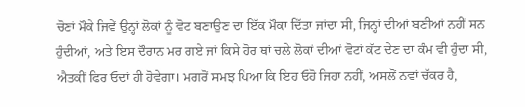ਚੋਣਾਂ ਮੌਕੇ ਜਿਵੇਂ ਉਨ੍ਹਾਂ ਲੋਕਾਂ ਨੂੰ ਵੋਟ ਬਣਾਉਣ ਦਾ ਇੱਕ ਮੌਕਾ ਦਿੱਤਾ ਜਾਂਦਾ ਸੀ, ਜਿਨ੍ਹਾਂ ਦੀਆਂ ਬਣੀਆਂ ਨਹੀਂ ਸਨ ਹੁੰਦੀਆਂ, ਅਤੇ ਇਸ ਦੌਰਾਨ ਮਰ ਗਏ ਜਾਂ ਕਿਸੇ ਹੋਰ ਥਾਂ ਚਲੇ ਲੋਕਾਂ ਦੀਆਂ ਵੋਟਾਂ ਕੱਟ ਦੇਣ ਦਾ ਕੰਮ ਵੀ ਹੁੰਦਾ ਸੀ, ਐਤਕੀਂ ਫਿਰ ਓਦਾਂ ਹੀ ਹੋਵੇਗਾ। ਮਗਰੋਂ ਸਮਝ ਪਿਆ ਕਿ ਇਹ ਓਹੋ ਜਿਹਾ ਨਹੀਂ, ਅਸਲੋਂ ਨਵਾਂ ਚੱਕਰ ਹੈ,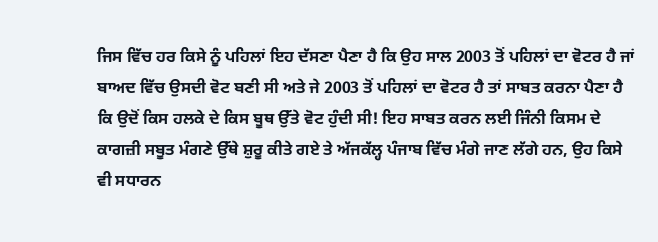ਜਿਸ ਵਿੱਚ ਹਰ ਕਿਸੇ ਨੂੰ ਪਹਿਲਾਂ ਇਹ ਦੱਸਣਾ ਪੈਣਾ ਹੈ ਕਿ ਉਹ ਸਾਲ 2003 ਤੋਂ ਪਹਿਲਾਂ ਦਾ ਵੋਟਰ ਹੈ ਜਾਂ ਬਾਅਦ ਵਿੱਚ ਉਸਦੀ ਵੋਟ ਬਣੀ ਸੀ ਅਤੇ ਜੇ 2003 ਤੋਂ ਪਹਿਲਾਂ ਦਾ ਵੋਟਰ ਹੈ ਤਾਂ ਸਾਬਤ ਕਰਨਾ ਪੈਣਾ ਹੈ ਕਿ ਉਦੋਂ ਕਿਸ ਹਲਕੇ ਦੇ ਕਿਸ ਬੂਥ ਉੱਤੇ ਵੋਟ ਹੁੰਦੀ ਸੀ! ਇਹ ਸਾਬਤ ਕਰਨ ਲਈ ਜਿੰਨੀ ਕਿਸਮ ਦੇ ਕਾਗਜ਼ੀ ਸਬੂਤ ਮੰਗਣੇ ਉੱਥੇ ਸ਼ੁਰੂ ਕੀਤੇ ਗਏ ਤੇ ਅੱਜਕੱਲ੍ਹ ਪੰਜਾਬ ਵਿੱਚ ਮੰਗੇ ਜਾਣ ਲੱਗੇ ਹਨ, ਉਹ ਕਿਸੇ ਵੀ ਸਧਾਰਨ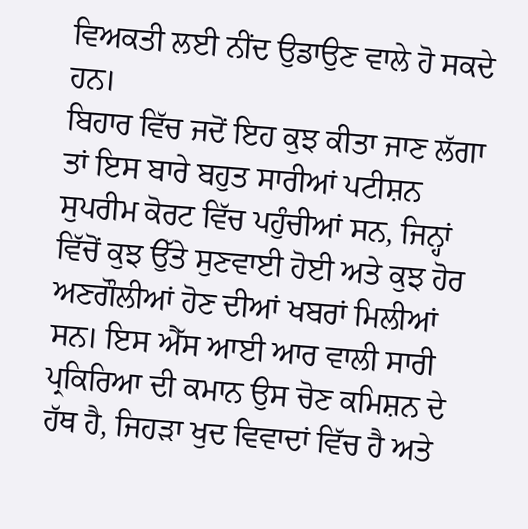ਵਿਅਕਤੀ ਲਈ ਨੀਂਦ ਉਡਾਉਣ ਵਾਲੇ ਹੋ ਸਕਦੇ ਹਨ।
ਬਿਹਾਰ ਵਿੱਚ ਜਦੋਂ ਇਹ ਕੁਝ ਕੀਤਾ ਜਾਣ ਲੱਗਾ ਤਾਂ ਇਸ ਬਾਰੇ ਬਹੁਤ ਸਾਰੀਆਂ ਪਟੀਸ਼ਨ ਸੁਪਰੀਮ ਕੋਰਟ ਵਿੱਚ ਪਹੁੰਚੀਆਂ ਸਨ, ਜਿਨ੍ਹਾਂ ਵਿੱਚੋਂ ਕੁਝ ਉੱਤੇ ਸੁਣਵਾਈ ਹੋਈ ਅਤੇ ਕੁਝ ਹੋਰ ਅਣਗੌਲੀਆਂ ਹੋਣ ਦੀਆਂ ਖਬਰਾਂ ਮਿਲੀਆਂ ਸਨ। ਇਸ ਐੱਸ ਆਈ ਆਰ ਵਾਲੀ ਸਾਰੀ ਪ੍ਰਕਿਰਿਆ ਦੀ ਕਮਾਨ ਉਸ ਚੋਣ ਕਮਿਸ਼ਨ ਦੇ ਹੱਥ ਹੈ, ਜਿਹੜਾ ਖੁਦ ਵਿਵਾਦਾਂ ਵਿੱਚ ਹੈ ਅਤੇ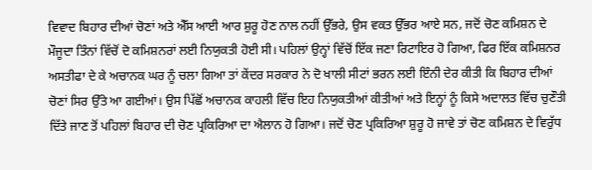ਵਿਵਾਦ ਬਿਹਾਰ ਦੀਆਂ ਚੋਣਾਂ ਅਤੇ ਐੱਸ ਆਈ ਆਰ ਸ਼ੁਰੂ ਹੋਣ ਨਾਲ ਨਹੀਂ ਉੱਭਰੇ, ਉਸ ਵਕਤ ਉੱਭਰ ਆਏ ਸਨ, ਜਦੋਂ ਚੋਣ ਕਮਿਸ਼ਨ ਦੇ ਮੌਜੂਦਾ ਤਿੰਨਾਂ ਵਿੱਚੋਂ ਦੋ ਕਮਿਸ਼ਨਰਾਂ ਲਈ ਨਿਯੁਕਤੀ ਹੋਈ ਸੀ। ਪਹਿਲਾਂ ਉਨ੍ਹਾਂ ਵਿੱਚੋਂ ਇੱਕ ਜਣਾ ਰਿਟਾਇਰ ਹੋ ਗਿਆ, ਫਿਰ ਇੱਕ ਕਮਿਸ਼ਨਰ ਅਸਤੀਫਾ ਦੇ ਕੇ ਅਚਾਨਕ ਘਰ ਨੂੰ ਚਲਾ ਗਿਆ ਤਾਂ ਕੇਂਦਰ ਸਰਕਾਰ ਨੇ ਦੋ ਖਾਲੀ ਸੀਟਾਂ ਭਰਨ ਲਈ ਇੰਨੀ ਦੇਰ ਕੀਤੀ ਕਿ ਬਿਹਾਰ ਦੀਆਂ ਚੋਣਾਂ ਸਿਰ ਉੱਤੇ ਆ ਗਈਆਂ। ਉਸ ਪਿੱਛੋਂ ਅਚਾਨਕ ਕਾਹਲੀ ਵਿੱਚ ਇਹ ਨਿਯੁਕਤੀਆਂ ਕੀਤੀਆਂ ਅਤੇ ਇਨ੍ਹਾਂ ਨੂੰ ਕਿਸੇ ਅਦਾਲਤ ਵਿੱਚ ਚੁਣੌਤੀ ਦਿੱਤੇ ਜਾਣ ਤੋਂ ਪਹਿਲਾਂ ਬਿਹਾਰ ਦੀ ਚੋਣ ਪ੍ਰਕਿਰਿਆ ਦਾ ਐਲਾਨ ਹੋ ਗਿਆ। ਜਦੋਂ ਚੋਣ ਪ੍ਰਕਿਰਿਆ ਸ਼ੁਰੂ ਹੋ ਜਾਵੇ ਤਾਂ ਚੋਣ ਕਮਿਸ਼ਨ ਦੇ ਵਿਰੁੱਧ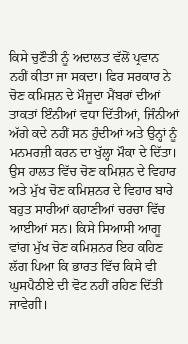ਕਿਸੇ ਚੁਣੌਤੀ ਨੂੰ ਅਦਾਲਤ ਵੱਲੋਂ ਪ੍ਰਵਾਨ ਨਹੀਂ ਕੀਤਾ ਜਾ ਸਕਦਾ। ਫਿਰ ਸਰਕਾਰ ਨੇ ਚੋਣ ਕਮਿਸ਼ਨ ਦੇ ਮੌਜੂਦਾ ਮੈਂਬਰਾਂ ਦੀਆਂ ਤਾਕਤਾਂ ਇੰਨੀਆਂ ਵਧਾ ਦਿੱਤੀਆਂ, ਜਿੰਨੀਆਂ ਅੱਗੇ ਕਦੇ ਨਹੀਂ ਸਨ ਹੁੰਦੀਆਂ ਅਤੇ ਉਨ੍ਹਾਂ ਨੂੰ ਮਨਮਰਜ਼ੀ ਕਰਨ ਦਾ ਖੁੱਲ੍ਹਾ ਮੌਕਾ ਦੇ ਦਿੱਤਾ। ਉਸ ਹਾਲਤ ਵਿੱਚ ਚੋਣ ਕਮਿਸ਼ਨ ਦੇ ਵਿਹਾਰ ਅਤੇ ਮੁੱਖ ਚੋਣ ਕਮਿਸ਼ਨਰ ਦੇ ਵਿਹਾਰ ਬਾਰੇ ਬਹੁਤ ਸਾਰੀਆਂ ਕਹਾਣੀਆਂ ਚਰਚਾ ਵਿੱਚ ਆਈਆਂ ਸਨ। ਕਿਸੇ ਸਿਆਸੀ ਆਗੂ ਵਾਂਗ ਮੁੱਖ ਚੋਣ ਕਮਿਸ਼ਨਰ ਇਹ ਕਹਿਣ ਲੱਗ ਪਿਆ ਕਿ ਭਾਰਤ ਵਿੱਚ ਕਿਸੇ ਵੀ ਘੁਸਪੈਠੀਏ ਦੀ ਵੋਟ ਨਹੀਂ ਰਹਿਣ ਦਿੱਤੀ ਜਾਵੇਗੀ।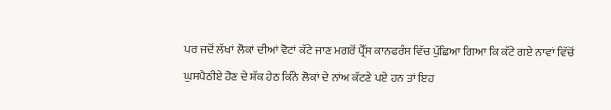ਪਰ ਜਦੋਂ ਲੱਖਾਂ ਲੋਕਾਂ ਦੀਆਂ ਵੋਟਾਂ ਕੱਟੇ ਜਾਣ ਮਗਰੋਂ ਪ੍ਰੈੱਸ ਕਾਨਫਰੰਸ ਵਿੱਚ ਪੁੱਛਿਆ ਗਿਆ ਕਿ ਕੱਟੇ ਗਏ ਨਾਵਾਂ ਵਿੱਚੋਂ ਘੁਸਪੈਠੀਏ ਹੋਣ ਦੇ ਸ਼ੱਕ ਹੇਠ ਕਿੰਨੇ ਲੋਕਾਂ ਦੇ ਨਾਂਅ ਕੱਟਣੇ ਪਏ ਹਨ ਤਾਂ ਇਹ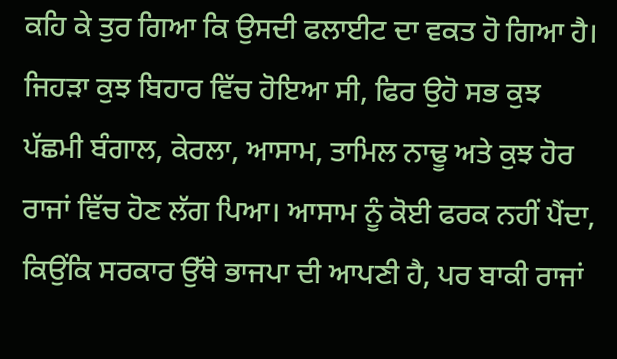ਕਹਿ ਕੇ ਤੁਰ ਗਿਆ ਕਿ ਉਸਦੀ ਫਲਾਈਟ ਦਾ ਵਕਤ ਹੋ ਗਿਆ ਹੈ।
ਜਿਹੜਾ ਕੁਝ ਬਿਹਾਰ ਵਿੱਚ ਹੋਇਆ ਸੀ, ਫਿਰ ਉਹੋ ਸਭ ਕੁਝ ਪੱਛਮੀ ਬੰਗਾਲ, ਕੇਰਲਾ, ਆਸਾਮ, ਤਾਮਿਲ ਨਾਢੂ ਅਤੇ ਕੁਝ ਹੋਰ ਰਾਜਾਂ ਵਿੱਚ ਹੋਣ ਲੱਗ ਪਿਆ। ਆਸਾਮ ਨੂੰ ਕੋਈ ਫਰਕ ਨਹੀਂ ਪੈਂਦਾ, ਕਿਉਂਕਿ ਸਰਕਾਰ ਉੱਥੇ ਭਾਜਪਾ ਦੀ ਆਪਣੀ ਹੈ, ਪਰ ਬਾਕੀ ਰਾਜਾਂ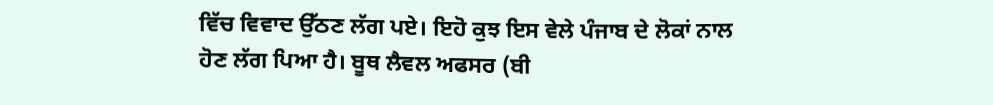ਵਿੱਚ ਵਿਵਾਦ ਉੱਠਣ ਲੱਗ ਪਏ। ਇਹੋ ਕੁਝ ਇਸ ਵੇਲੇ ਪੰਜਾਬ ਦੇ ਲੋਕਾਂ ਨਾਲ ਹੋਣ ਲੱਗ ਪਿਆ ਹੈ। ਬੂਥ ਲੈਵਲ ਅਫਸਰ (ਬੀ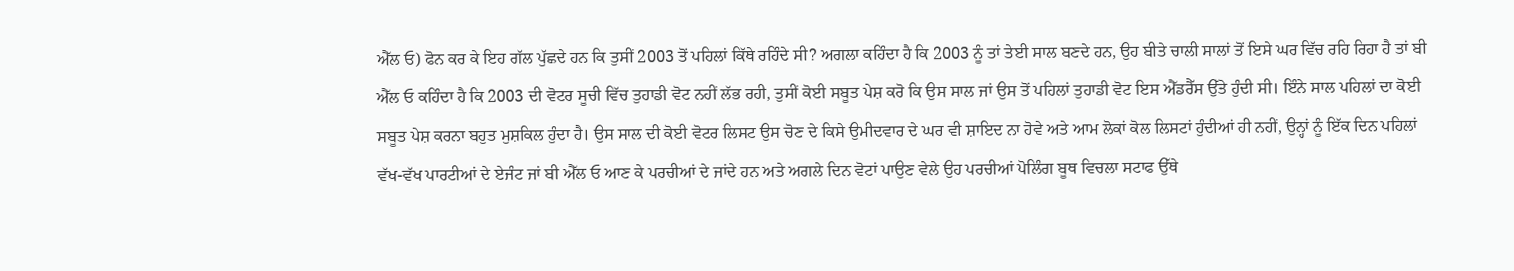ਐੱਲ ਓ) ਫੋਨ ਕਰ ਕੇ ਇਹ ਗੱਲ ਪੁੱਛਦੇ ਹਨ ਕਿ ਤੁਸੀਂ 2003 ਤੋਂ ਪਹਿਲਾਂ ਕਿੱਥੇ ਰਹਿੰਦੇ ਸੀ? ਅਗਲਾ ਕਹਿੰਦਾ ਹੈ ਕਿ 2003 ਨੂੰ ਤਾਂ ਤੇਈ ਸਾਲ ਬਣਦੇ ਹਨ, ਉਹ ਬੀਤੇ ਚਾਲੀ ਸਾਲਾਂ ਤੋਂ ਇਸੇ ਘਰ ਵਿੱਚ ਰਹਿ ਰਿਹਾ ਹੈ ਤਾਂ ਬੀ ਐੱਲ ਓ ਕਹਿੰਦਾ ਹੈ ਕਿ 2003 ਦੀ ਵੋਟਰ ਸੂਚੀ ਵਿੱਚ ਤੁਹਾਡੀ ਵੋਟ ਨਹੀਂ ਲੱਭ ਰਹੀ, ਤੁਸੀਂ ਕੋਈ ਸਬੂਤ ਪੇਸ਼ ਕਰੋ ਕਿ ਉਸ ਸਾਲ ਜਾਂ ਉਸ ਤੋਂ ਪਹਿਲਾਂ ਤੁਹਾਡੀ ਵੋਟ ਇਸ ਐੱਡਰੈੱਸ ਉੱਤੇ ਹੁੰਦੀ ਸੀ। ਇੰਨੇ ਸਾਲ ਪਹਿਲਾਂ ਦਾ ਕੋਈ ਸਬੂਤ ਪੇਸ਼ ਕਰਨਾ ਬਹੁਤ ਮੁਸ਼ਕਿਲ ਹੁੰਦਾ ਹੈ। ਉਸ ਸਾਲ ਦੀ ਕੋਈ ਵੋਟਰ ਲਿਸਟ ਉਸ ਚੋਣ ਦੇ ਕਿਸੇ ਉਮੀਦਵਾਰ ਦੇ ਘਰ ਵੀ ਸ਼ਾਇਦ ਨਾ ਹੋਵੇ ਅਤੇ ਆਮ ਲੋਕਾਂ ਕੋਲ ਲਿਸਟਾਂ ਹੁੰਦੀਆਂ ਹੀ ਨਹੀਂ, ਉਨ੍ਹਾਂ ਨੂੰ ਇੱਕ ਦਿਨ ਪਹਿਲਾਂ ਵੱਖ-ਵੱਖ ਪਾਰਟੀਆਂ ਦੇ ਏਜੰਟ ਜਾਂ ਬੀ ਐੱਲ ਓ ਆਣ ਕੇ ਪਰਚੀਆਂ ਦੇ ਜਾਂਦੇ ਹਨ ਅਤੇ ਅਗਲੇ ਦਿਨ ਵੋਟਾਂ ਪਾਉਣ ਵੇਲੇ ਉਹ ਪਰਚੀਆਂ ਪੋਲਿੰਗ ਬੂਥ ਵਿਚਲਾ ਸਟਾਫ ਉੱਥੇ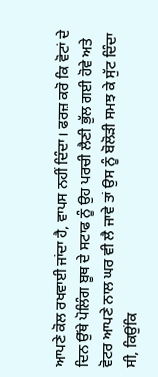ਆਪਣੇ ਕੋਲ ਰਖਵਾਈ ਜਾਂਦਾ ਹੈ, ਵਾਪਸ ਨਹੀਂ ਦਿੰਦਾ। ਫਰਜ਼ ਕਰੋ ਕਿ ਵੋਟਾਂ ਦੇ ਦਿਨ ਉੱਥੇ ਪੋਲਿੰਗ ਬੂਥ ਦੇ ਸਟਾਫ ਨੂੰ ਉਹ ਪਰਚੀ ਲੈਣੀ ਭੁੱਲ ਗਈ ਹੋਵੇ ਅਤੇ ਵੋਟਰ ਆਪਣੇ ਨਾਲ ਘਰ ਵੀ ਲੈ ਜਾਵੇ ਤਾਂ ਉਸ ਨੂੰ ਬੋਲੋੜੀ ਸਮਝ ਕੇ ਸੁੱਟ ਦਿੰਦਾ ਸੀ, ਕਿਉਂਕਿ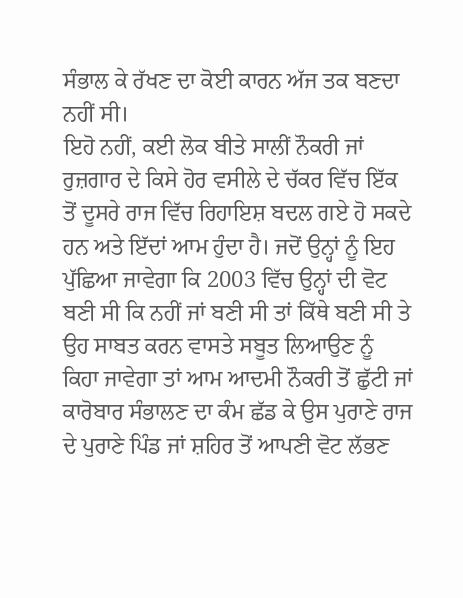ਸੰਭਾਲ ਕੇ ਰੱਖਣ ਦਾ ਕੋਈ ਕਾਰਨ ਅੱਜ ਤਕ ਬਣਦਾ ਨਹੀਂ ਸੀ।
ਇਹੋ ਨਹੀਂ, ਕਈ ਲੋਕ ਬੀਤੇ ਸਾਲੀਂ ਨੌਕਰੀ ਜਾਂ ਰੁਜ਼ਗਾਰ ਦੇ ਕਿਸੇ ਹੋਰ ਵਸੀਲੇ ਦੇ ਚੱਕਰ ਵਿੱਚ ਇੱਕ ਤੋਂ ਦੂਸਰੇ ਰਾਜ ਵਿੱਚ ਰਿਹਾਇਸ਼ ਬਦਲ ਗਏ ਹੋ ਸਕਦੇ ਹਨ ਅਤੇ ਇੱਦਾਂ ਆਮ ਹੁੰਦਾ ਹੈ। ਜਦੋਂ ਉਨ੍ਹਾਂ ਨੂੰ ਇਹ ਪੁੱਛਿਆ ਜਾਵੇਗਾ ਕਿ 2003 ਵਿੱਚ ਉਨ੍ਹਾਂ ਦੀ ਵੋਟ ਬਣੀ ਸੀ ਕਿ ਨਹੀਂ ਜਾਂ ਬਣੀ ਸੀ ਤਾਂ ਕਿੱਥੇ ਬਣੀ ਸੀ ਤੇ ਉਹ ਸਾਬਤ ਕਰਨ ਵਾਸਤੇ ਸਬੂਤ ਲਿਆਉਣ ਨੂੰ ਕਿਹਾ ਜਾਵੇਗਾ ਤਾਂ ਆਮ ਆਦਮੀ ਨੌਕਰੀ ਤੋਂ ਛੁੱਟੀ ਜਾਂ ਕਾਰੋਬਾਰ ਸੰਭਾਲਣ ਦਾ ਕੰਮ ਛੱਡ ਕੇ ਉਸ ਪੁਰਾਣੇ ਰਾਜ ਦੇ ਪੁਰਾਣੇ ਪਿੰਡ ਜਾਂ ਸ਼ਹਿਰ ਤੋਂ ਆਪਣੀ ਵੋਟ ਲੱਭਣ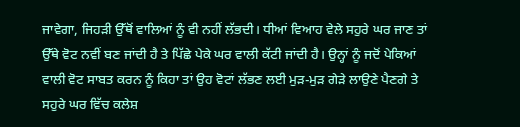ਜਾਵੇਗਾ, ਜਿਹੜੀ ਉੱਥੋਂ ਵਾਲਿਆਂ ਨੂੰ ਵੀ ਨਹੀਂ ਲੱਭਦੀ। ਧੀਆਂ ਵਿਆਹ ਵੇਲੇ ਸਹੁਰੇ ਘਰ ਜਾਣ ਤਾਂ ਉੱਥੇ ਵੋਟ ਨਵੀਂ ਬਣ ਜਾਂਦੀ ਹੈ ਤੇ ਪਿੱਛੇ ਪੇਕੇ ਘਰ ਵਾਲੀ ਕੱਟੀ ਜਾਂਦੀ ਹੈ। ਉਨ੍ਹਾਂ ਨੂੰ ਜਦੋਂ ਪੇਕਿਆਂ ਵਾਲੀ ਵੋਟ ਸਾਬਤ ਕਰਨ ਨੂੰ ਕਿਹਾ ਤਾਂ ਉਹ ਵੋਟਾਂ ਲੱਭਣ ਲਈ ਮੁੜ-ਮੁੜ ਗੇੜੇ ਲਾਉਣੇ ਪੈਣਗੇ ਤੇ ਸਹੁਰੇ ਘਰ ਵਿੱਚ ਕਲੇਸ਼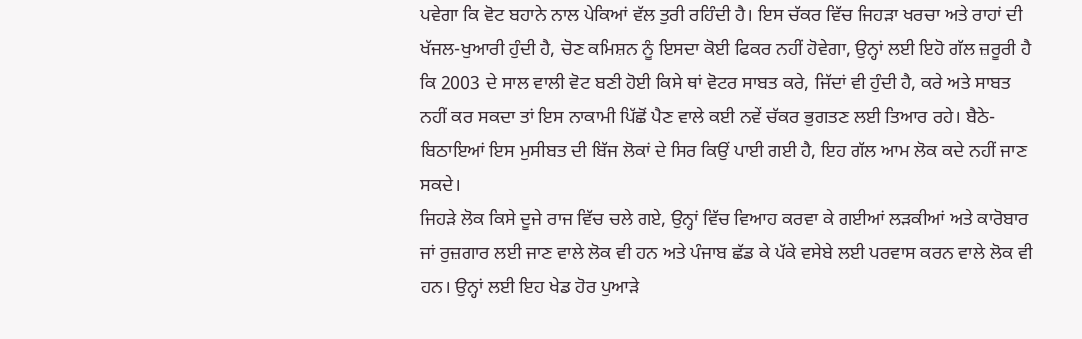ਪਵੇਗਾ ਕਿ ਵੋਟ ਬਹਾਨੇ ਨਾਲ ਪੇਕਿਆਂ ਵੱਲ ਤੁਰੀ ਰਹਿੰਦੀ ਹੈ। ਇਸ ਚੱਕਰ ਵਿੱਚ ਜਿਹੜਾ ਖਰਚਾ ਅਤੇ ਰਾਹਾਂ ਦੀ ਖੱਜਲ-ਖੁਆਰੀ ਹੁੰਦੀ ਹੈ, ਚੋਣ ਕਮਿਸ਼ਨ ਨੂੰ ਇਸਦਾ ਕੋਈ ਫਿਕਰ ਨਹੀਂ ਹੋਵੇਗਾ, ਉਨ੍ਹਾਂ ਲਈ ਇਹੋ ਗੱਲ ਜ਼ਰੂਰੀ ਹੈ ਕਿ 2003 ਦੇ ਸਾਲ ਵਾਲੀ ਵੋਟ ਬਣੀ ਹੋਈ ਕਿਸੇ ਥਾਂ ਵੋਟਰ ਸਾਬਤ ਕਰੇ, ਜਿੱਦਾਂ ਵੀ ਹੁੰਦੀ ਹੈ, ਕਰੇ ਅਤੇ ਸਾਬਤ ਨਹੀਂ ਕਰ ਸਕਦਾ ਤਾਂ ਇਸ ਨਾਕਾਮੀ ਪਿੱਛੋਂ ਪੈਣ ਵਾਲੇ ਕਈ ਨਵੇਂ ਚੱਕਰ ਭੁਗਤਣ ਲਈ ਤਿਆਰ ਰਹੇ। ਬੈਠੇ-ਬਿਠਾਇਆਂ ਇਸ ਮੁਸੀਬਤ ਦੀ ਬਿੱਜ ਲੋਕਾਂ ਦੇ ਸਿਰ ਕਿਉਂ ਪਾਈ ਗਈ ਹੈ, ਇਹ ਗੱਲ ਆਮ ਲੋਕ ਕਦੇ ਨਹੀਂ ਜਾਣ ਸਕਦੇ।
ਜਿਹੜੇ ਲੋਕ ਕਿਸੇ ਦੂਜੇ ਰਾਜ ਵਿੱਚ ਚਲੇ ਗਏ, ਉਨ੍ਹਾਂ ਵਿੱਚ ਵਿਆਹ ਕਰਵਾ ਕੇ ਗਈਆਂ ਲੜਕੀਆਂ ਅਤੇ ਕਾਰੋਬਾਰ ਜਾਂ ਰੁਜ਼ਗਾਰ ਲਈ ਜਾਣ ਵਾਲੇ ਲੋਕ ਵੀ ਹਨ ਅਤੇ ਪੰਜਾਬ ਛੱਡ ਕੇ ਪੱਕੇ ਵਸੇਬੇ ਲਈ ਪਰਵਾਸ ਕਰਨ ਵਾਲੇ ਲੋਕ ਵੀ ਹਨ। ਉਨ੍ਹਾਂ ਲਈ ਇਹ ਖੇਡ ਹੋਰ ਪੁਆੜੇ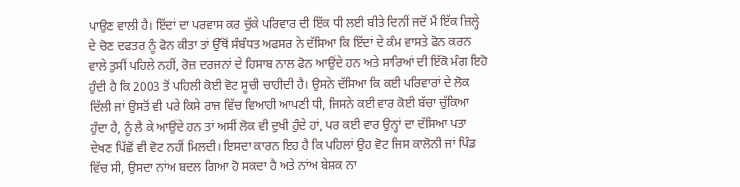ਪਾਉਣ ਵਾਲੀ ਹੈ। ਇੱਦਾਂ ਦਾ ਪਰਵਾਸ ਕਰ ਚੁੱਕੇ ਪਰਿਵਾਰ ਦੀ ਇੱਕ ਧੀ ਲਈ ਬੀਤੇ ਦਿਨੀਂ ਜਦੋਂ ਮੈਂ ਇੱਕ ਜ਼ਿਲ੍ਹੇ ਦੇ ਚੋਣ ਦਫਤਰ ਨੂੰ ਫੋਨ ਕੀਤਾ ਤਾਂ ਉੱਥੋਂ ਸੰਬੰਧਤ ਅਫਸਰ ਨੇ ਦੱਸਿਆ ਕਿ ਇੱਦਾਂ ਦੇ ਕੰਮ ਵਾਸਤੇ ਫੋਨ ਕਰਨ ਵਾਲੇ ਤੁਸੀਂ ਪਹਿਲੇ ਨਹੀਂ, ਰੋਜ਼ ਦਰਜਨਾਂ ਦੇ ਹਿਸਾਬ ਨਾਲ ਫੋਨ ਆਉਂਦੇ ਹਨ ਅਤੇ ਸਾਰਿਆਂ ਦੀ ਇੱਕੋ ਮੰਗ ਇਹੋ ਹੁੰਦੀ ਹੈ ਕਿ 2003 ਤੋਂ ਪਹਿਲੀ ਕੋਈ ਵੋਟ ਸੂਚੀ ਚਾਹੀਦੀ ਹੈ। ਉਸਨੇ ਦੱਸਿਆ ਕਿ ਕਈ ਪਰਿਵਾਰਾਂ ਦੇ ਲੋਕ ਦਿੱਲੀ ਜਾਂ ਉਸਤੋਂ ਵੀ ਪਰੇ ਕਿਸੇ ਰਾਜ ਵਿੱਚ ਵਿਆਹੀ ਆਪਣੀ ਧੀ, ਜਿਸਨੇ ਕਈ ਵਾਰ ਕੋਈ ਬੱਚਾ ਚੁੱਕਿਆ ਹੁੰਦਾ ਹੈ, ਨੂੰ ਲੈ ਕੇ ਆਉਂਦੇ ਹਨ ਤਾਂ ਅਸੀਂ ਲੋਕ ਵੀ ਦੁਖੀ ਹੁੰਦੇ ਹਾਂ, ਪਰ ਕਈ ਵਾਰ ਉਨ੍ਹਾਂ ਦਾ ਦੱਸਿਆ ਪਤਾ ਦੇਖਣ ਪਿੱਛੋਂ ਵੀ ਵੋਟ ਨਹੀਂ ਮਿਲਦੀ। ਇਸਦਾ ਕਾਰਨ ਇਹ ਹੈ ਕਿ ਪਹਿਲਾਂ ਉਹ ਵੋਟ ਜਿਸ ਕਾਲੋਨੀ ਜਾਂ ਪਿੰਡ ਵਿੱਚ ਸੀ, ਉਸਦਾ ਨਾਂਅ ਬਦਲ ਗਿਆ ਹੋ ਸਕਦਾ ਹੈ ਅਤੇ ਨਾਂਅ ਬੇਸ਼ਕ ਨਾ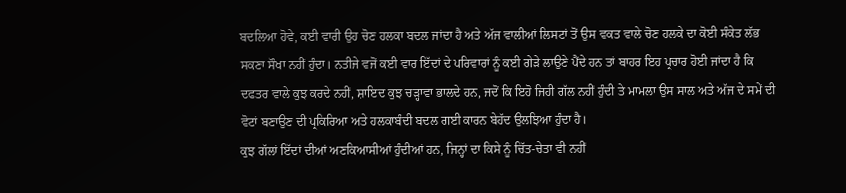ਬਦਲਿਆ ਹੋਵੇ, ਕਈ ਵਾਰੀ ਉਹ ਚੋਣ ਹਲਕਾ ਬਦਲ ਜਾਂਦਾ ਹੈ ਅਤੇ ਅੱਜ ਵਾਲੀਆਂ ਲਿਸਟਾਂ ਤੋਂ ਉਸ ਵਕਤ ਵਾਲੇ ਚੋਣ ਹਲਕੇ ਦਾ ਕੋਈ ਸੰਕੇਤ ਲੱਭ ਸਕਣਾ ਸੌਖਾ ਨਹੀਂ ਹੁੰਦਾ। ਨਤੀਜੇ ਵਜੋਂ ਕਈ ਵਾਰ ਇੱਦਾਂ ਦੇ ਪਰਿਵਾਰਾਂ ਨੂੰ ਕਈ ਗੇੜੇ ਲਾਉਣੇ ਪੈਂਦੇ ਹਨ ਤਾਂ ਬਾਹਰ ਇਹ ਪ੍ਰਚਾਰ ਹੋਈ ਜਾਂਦਾ ਹੈ ਕਿ ਦਫਤਰ ਵਾਲੇ ਕੁਝ ਕਰਦੇ ਨਹੀਂ, ਸ਼ਾਇਦ ਕੁਝ ਚੜ੍ਹਾਵਾ ਭਾਲਦੇ ਹਨ, ਜਦੋਂ ਕਿ ਇਹੋ ਜਿਹੀ ਗੱਲ ਨਹੀਂ ਹੁੰਦੀ ਤੇ ਮਾਮਲਾ ਉਸ ਸਾਲ ਅਤੇ ਅੱਜ ਦੇ ਸਮੇਂ ਦੀ ਵੋਟਾਂ ਬਣਾਉਣ ਦੀ ਪ੍ਰਕਿਰਿਆ ਅਤੇ ਹਲਕਾਬੰਦੀ ਬਦਲ ਗਈ ਕਾਰਨ ਬੇਹੱਦ ਉਲਝਿਆ ਹੁੰਦਾ ਹੈ।
ਕੁਝ ਗੱਲਾਂ ਇੱਦਾਂ ਦੀਆਂ ਅਣਕਿਆਸੀਆਂ ਹੁੰਦੀਆਂ ਹਨ, ਜਿਨ੍ਹਾਂ ਦਾ ਕਿਸੇ ਨੂੰ ਚਿੱਤ-ਚੇਤਾ ਵੀ ਨਹੀਂ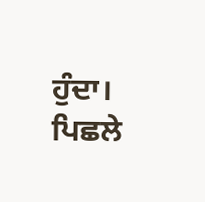ਹੁੰਦਾ। ਪਿਛਲੇ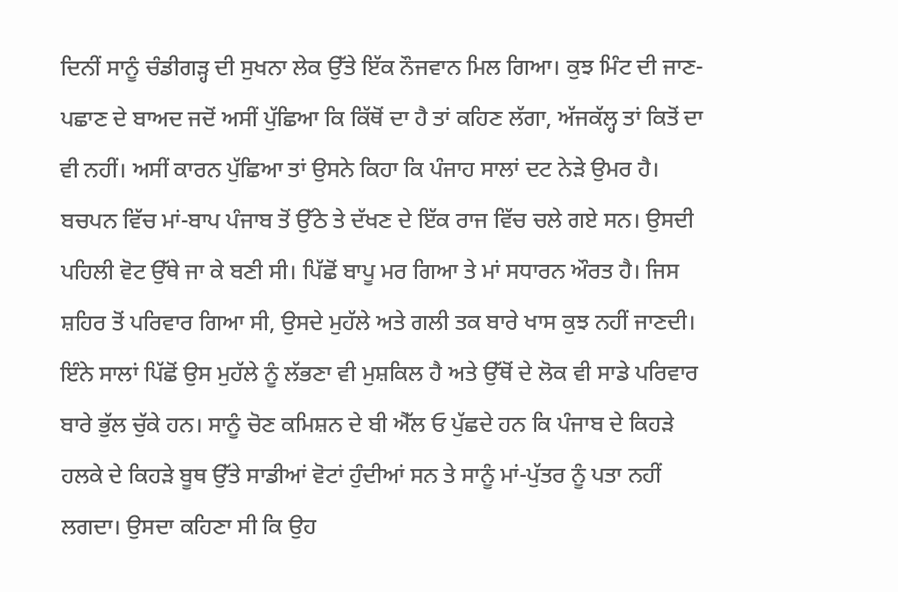ਦਿਨੀਂ ਸਾਨੂੰ ਚੰਡੀਗੜ੍ਹ ਦੀ ਸੁਖਨਾ ਲੇਕ ਉੱਤੇ ਇੱਕ ਨੌਜਵਾਨ ਮਿਲ ਗਿਆ। ਕੁਝ ਮਿੰਟ ਦੀ ਜਾਣ-ਪਛਾਣ ਦੇ ਬਾਅਦ ਜਦੋਂ ਅਸੀਂ ਪੁੱਛਿਆ ਕਿ ਕਿੱਥੋਂ ਦਾ ਹੈ ਤਾਂ ਕਹਿਣ ਲੱਗਾ, ਅੱਜਕੱਲ੍ਹ ਤਾਂ ਕਿਤੋਂ ਦਾ ਵੀ ਨਹੀਂ। ਅਸੀਂ ਕਾਰਨ ਪੁੱਛਿਆ ਤਾਂ ਉਸਨੇ ਕਿਹਾ ਕਿ ਪੰਜਾਹ ਸਾਲਾਂ ਦਟ ਨੇੜੇ ਉਮਰ ਹੈ। ਬਚਪਨ ਵਿੱਚ ਮਾਂ-ਬਾਪ ਪੰਜਾਬ ਤੋਂ ਉੱਠੇ ਤੇ ਦੱਖਣ ਦੇ ਇੱਕ ਰਾਜ ਵਿੱਚ ਚਲੇ ਗਏ ਸਨ। ਉਸਦੀ ਪਹਿਲੀ ਵੋਟ ਉੱਥੇ ਜਾ ਕੇ ਬਣੀ ਸੀ। ਪਿੱਛੋਂ ਬਾਪੂ ਮਰ ਗਿਆ ਤੇ ਮਾਂ ਸਧਾਰਨ ਔਰਤ ਹੈ। ਜਿਸ ਸ਼ਹਿਰ ਤੋਂ ਪਰਿਵਾਰ ਗਿਆ ਸੀ, ਉਸਦੇ ਮੁਹੱਲੇ ਅਤੇ ਗਲੀ ਤਕ ਬਾਰੇ ਖਾਸ ਕੁਝ ਨਹੀਂ ਜਾਣਦੀ। ਇੰਨੇ ਸਾਲਾਂ ਪਿੱਛੋਂ ਉਸ ਮੁਹੱਲੇ ਨੂੰ ਲੱਭਣਾ ਵੀ ਮੁਸ਼ਕਿਲ ਹੈ ਅਤੇ ਉੱਥੋਂ ਦੇ ਲੋਕ ਵੀ ਸਾਡੇ ਪਰਿਵਾਰ ਬਾਰੇ ਭੁੱਲ ਚੁੱਕੇ ਹਨ। ਸਾਨੂੰ ਚੋਣ ਕਮਿਸ਼ਨ ਦੇ ਬੀ ਐੱਲ ਓ ਪੁੱਛਦੇ ਹਨ ਕਿ ਪੰਜਾਬ ਦੇ ਕਿਹੜੇ ਹਲਕੇ ਦੇ ਕਿਹੜੇ ਬੂਥ ਉੱਤੇ ਸਾਡੀਆਂ ਵੋਟਾਂ ਹੁੰਦੀਆਂ ਸਨ ਤੇ ਸਾਨੂੰ ਮਾਂ-ਪੁੱਤਰ ਨੂੰ ਪਤਾ ਨਹੀਂ ਲਗਦਾ। ਉਸਦਾ ਕਹਿਣਾ ਸੀ ਕਿ ਉਹ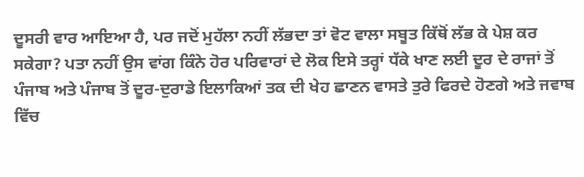ਦੂਸਰੀ ਵਾਰ ਆਇਆ ਹੈ, ਪਰ ਜਦੋਂ ਮੁਹੱਲਾ ਨਹੀਂ ਲੱਭਦਾ ਤਾਂ ਵੋਟ ਵਾਲਾ ਸਬੂਤ ਕਿੱਥੋਂ ਲੱਭ ਕੇ ਪੇਸ਼ ਕਰ ਸਕੇਗਾ? ਪਤਾ ਨਹੀਂ ਉਸ ਵਾਂਗ ਕਿੰਨੇ ਹੋਰ ਪਰਿਵਾਰਾਂ ਦੇ ਲੋਕ ਇਸੇ ਤਰ੍ਹਾਂ ਧੱਕੇ ਖਾਣ ਲਈ ਦੂਰ ਦੇ ਰਾਜਾਂ ਤੋਂ ਪੰਜਾਬ ਅਤੇ ਪੰਜਾਬ ਤੋਂ ਦੂਰ-ਦੁਰਾਡੇ ਇਲਾਕਿਆਂ ਤਕ ਦੀ ਖੇਹ ਛਾਣਨ ਵਾਸਤੇ ਤੁਰੇ ਫਿਰਦੇ ਹੋਣਗੇ ਅਤੇ ਜਵਾਬ ਵਿੱਚ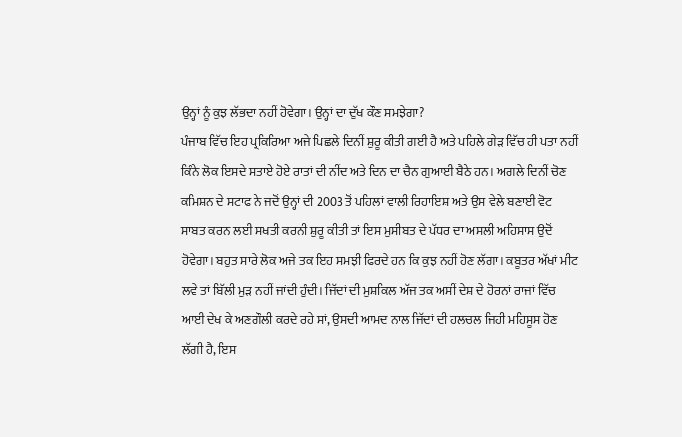ਉਨ੍ਹਾਂ ਨੂੰ ਕੁਝ ਲੱਭਦਾ ਨਹੀਂ ਹੋਵੇਗਾ। ਉਨ੍ਹਾਂ ਦਾ ਦੁੱਖ ਕੌਣ ਸਮਝੇਗਾ?
ਪੰਜਾਬ ਵਿੱਚ ਇਹ ਪ੍ਰਕਿਰਿਆ ਅਜੇ ਪਿਛਲੇ ਦਿਨੀਂ ਸ਼ੁਰੂ ਕੀਤੀ ਗਈ ਹੈ ਅਤੇ ਪਹਿਲੇ ਗੇੜ ਵਿੱਚ ਹੀ ਪਤਾ ਨਹੀਂ ਕਿੰਨੇ ਲੋਕ ਇਸਦੇ ਸਤਾਏ ਹੋਏ ਰਾਤਾਂ ਦੀ ਨੀਂਦ ਅਤੇ ਦਿਨ ਦਾ ਚੈਨ ਗੁਆਈ ਬੈਠੇ ਹਨ। ਅਗਲੇ ਦਿਨੀਂ ਚੋਣ ਕਮਿਸ਼ਨ ਦੇ ਸਟਾਫ ਨੇ ਜਦੋਂ ਉਨ੍ਹਾਂ ਦੀ 2003 ਤੋਂ ਪਹਿਲਾਂ ਵਾਲੀ ਰਿਹਾਇਸ਼ ਅਤੇ ਉਸ ਵੇਲੇ ਬਣਾਈ ਵੋਟ ਸਾਬਤ ਕਰਨ ਲਈ ਸਖਤੀ ਕਰਨੀ ਸ਼ੁਰੂ ਕੀਤੀ ਤਾਂ ਇਸ ਮੁਸੀਬਤ ਦੇ ਪੱਧਰ ਦਾ ਅਸਲੀ ਅਹਿਸਾਸ ਉਦੋਂ ਹੋਵੇਗਾ। ਬਹੁਤ ਸਾਰੇ ਲੋਕ ਅਜੇ ਤਕ ਇਹ ਸਮਝੀ ਫਿਰਦੇ ਹਨ ਕਿ ਕੁਝ ਨਹੀਂ ਹੋਣ ਲੱਗਾ। ਕਬੂਤਰ ਅੱਖਾਂ ਮੀਟ ਲਵੇ ਤਾਂ ਬਿੱਲੀ ਮੁੜ ਨਹੀਂ ਜਾਂਦੀ ਹੁੰਦੀ। ਜਿੱਦਾਂ ਦੀ ਮੁਸ਼ਕਿਲ ਅੱਜ ਤਕ ਅਸੀਂ ਦੇਸ਼ ਦੇ ਹੋਰਨਾਂ ਰਾਜਾਂ ਵਿੱਚ ਆਈ ਦੇਖ ਕੇ ਅਣਗੌਲੀ ਕਰਦੇ ਰਹੇ ਸਾਂ, ਉਸਦੀ ਆਮਦ ਨਾਲ ਜਿੱਦਾਂ ਦੀ ਹਲਚਲ ਜਿਹੀ ਮਹਿਸੂਸ ਹੋਣ ਲੱਗੀ ਹੈ, ਇਸ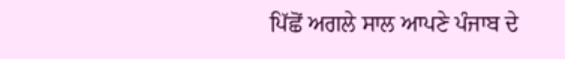ਪਿੱਛੋਂ ਅਗਲੇ ਸਾਲ ਆਪਣੇ ਪੰਜਾਬ ਦੇ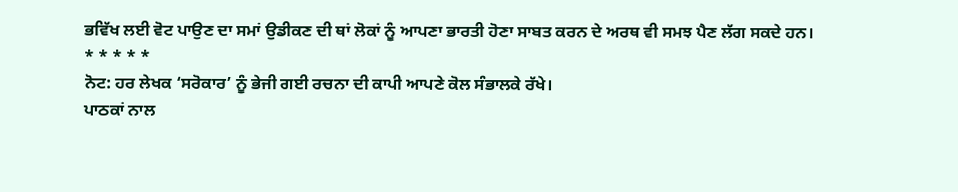ਭਵਿੱਖ ਲਈ ਵੋਟ ਪਾਉਣ ਦਾ ਸਮਾਂ ਉਡੀਕਣ ਦੀ ਥਾਂ ਲੋਕਾਂ ਨੂੰ ਆਪਣਾ ਭਾਰਤੀ ਹੋਣਾ ਸਾਬਤ ਕਰਨ ਦੇ ਅਰਥ ਵੀ ਸਮਝ ਪੈਣ ਲੱਗ ਸਕਦੇ ਹਨ।
* * * * *
ਨੋਟ: ਹਰ ਲੇਖਕ ‘ਸਰੋਕਾਰ’ ਨੂੰ ਭੇਜੀ ਗਈ ਰਚਨਾ ਦੀ ਕਾਪੀ ਆਪਣੇ ਕੋਲ ਸੰਭਾਲਕੇ ਰੱਖੇ।
ਪਾਠਕਾਂ ਨਾਲ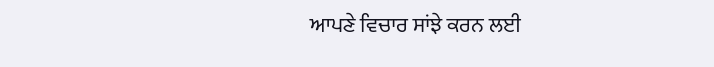ਆਪਣੇ ਵਿਚਾਰ ਸਾਂਝੇ ਕਰਨ ਲਈ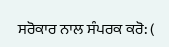ਸਰੋਕਾਰ ਨਾਲ ਸੰਪਰਕ ਕਰੋ: (